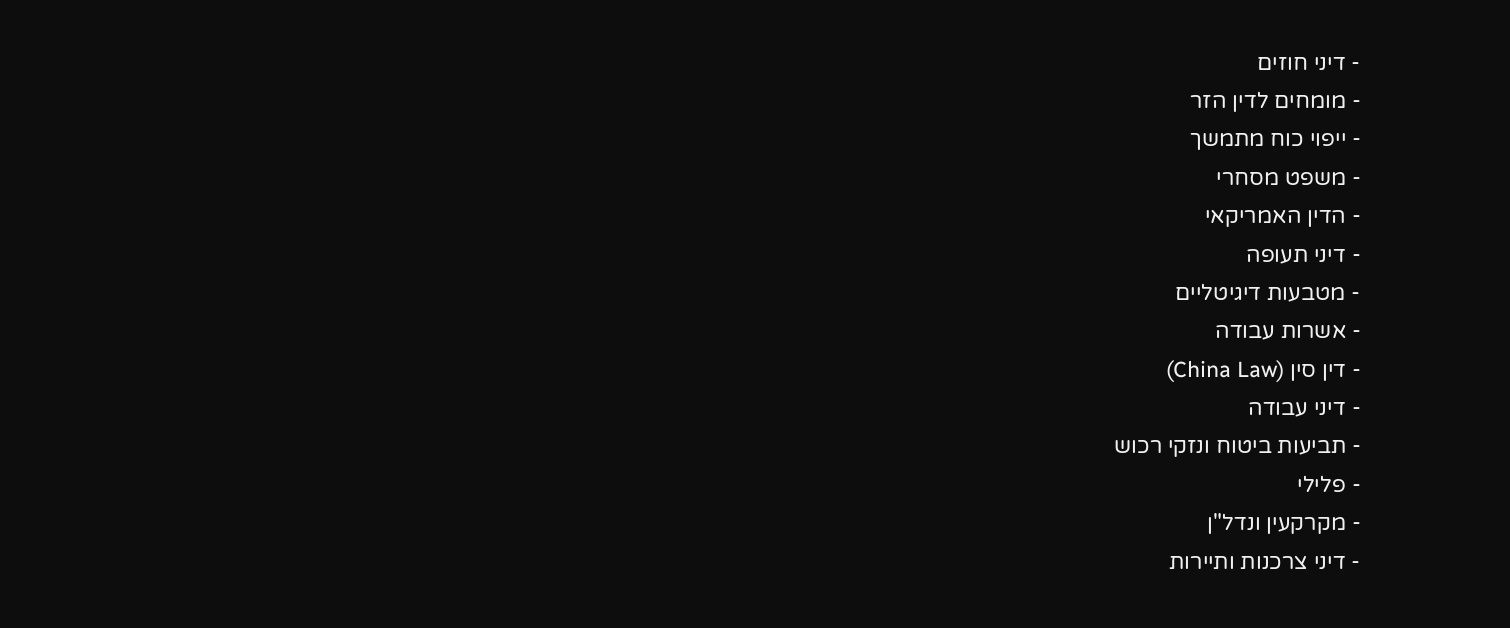- דיני חוזים
- מומחים לדין הזר
- ייפוי כוח מתמשך
- משפט מסחרי
- הדין האמריקאי
- דיני תעופה
- מטבעות דיגיטליים
- אשרות עבודה
- דין סין (China Law)
- דיני עבודה
- תביעות ביטוח ונזקי רכוש
- פלילי
- מקרקעין ונדל"ן
- דיני צרכנות ותיירות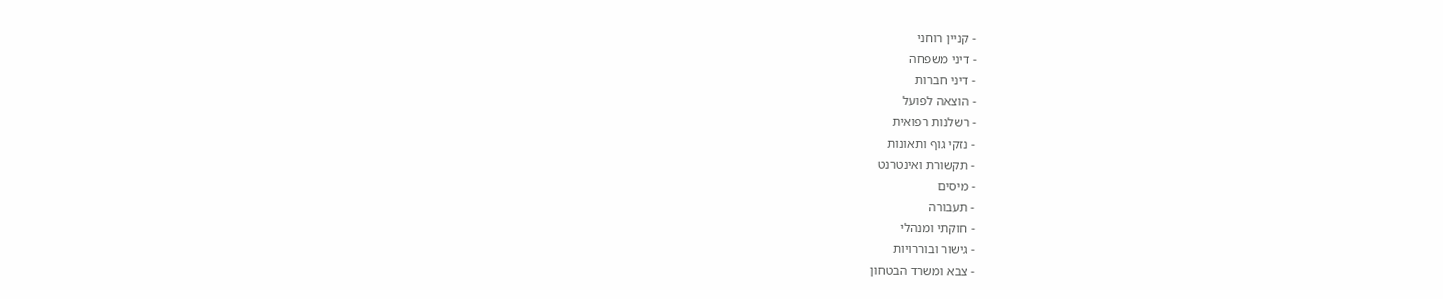- קניין רוחני
- דיני משפחה
- דיני חברות
- הוצאה לפועל
- רשלנות רפואית
- נזקי גוף ותאונות
- תקשורת ואינטרנט
- מיסים
- תעבורה
- חוקתי ומנהלי
- גישור ובוררויות
- צבא ומשרד הבטחון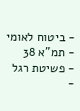- ביטוח לאומי
- תמ"א 38
- פשיטת רגל
-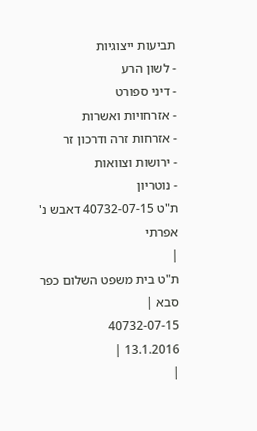תביעות ייצוגיות
- לשון הרע
- דיני ספורט
- אזרחויות ואשרות
- אזרחות זרה ודרכון זר
- ירושות וצוואות
- נוטריון
ת"ט 40732-07-15 דאבש נ' אפרתי
|
ת"ט בית משפט השלום כפר סבא |
40732-07-15
13.1.2016 |
|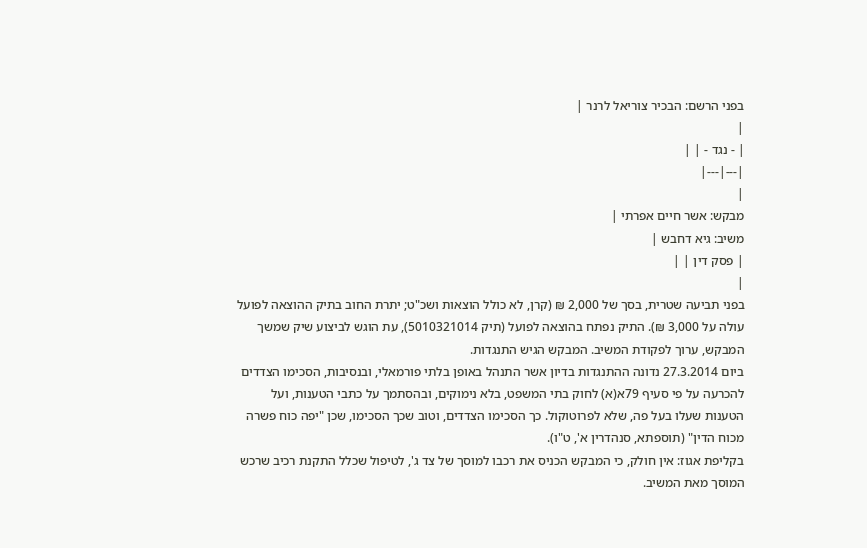בפני הרשם: הבכיר צוריאל לרנר |
|
| - נגד - | |
|---|---|
|
מבקש: אשר חיים אפרתי |
משיב: גיא דחבש |
| פסק דין | |
|
בפני תביעה שטרית, בסך של 2,000 ₪ (קרן, לא כולל הוצאות ושכ"ט; יתרת החוב בתיק ההוצאה לפועל עולה על 3,000 ₪). התיק נפתח בהוצאה לפועל (תיק 5010321014), עת הוגש לביצוע שיק שמשך המבקש, ערוך לפקודת המשיב. המבקש הגיש התנגדות.
ביום 27.3.2014 נדונה ההתנגדות בדיון אשר התנהל באופן בלתי פורמאלי, ובנסיבות, הסכימו הצדדים להכרעה על פי סעיף 79א(א) לחוק בתי המשפט, בלא נימוקים, ובהסתמך על כתבי הטענות, ועל הטענות שעלו בעל פה, שלא לפרוטוקול. כך הסכימו הצדדים, וטוב שכך הסכימו, שכן "יפה כוח פשרה מכוח הדין" (תוספתא, סנהדרין א', ט"ו).
בקליפת אגוז: אין חולק, כי המבקש הכניס את רכבו למוסך של צד ג', לטיפול שכלל התקנת רכיב שרכש המוסך מאת המשיב.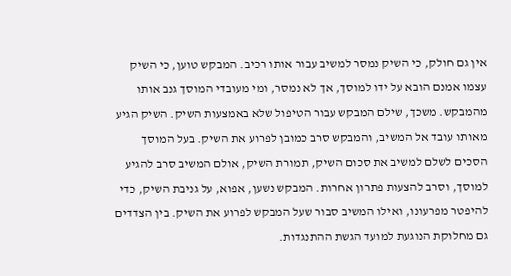אין גם חולק, כי השיק נמסר למשיב עבור אותו רכיב. המבקש טוען, כי השיק עצמו אמנם הובא על ידו למוסך, אך לא נמסר, ומי מעובדי המוסך גנב אותו מהמבקש. משכך, שילם המבקש עבור הטיפול שלא באמצעות השיק. השיק הגיע מאותו עובד אל המשיב, והמבקש סרב כמובן לפרוע את השיק. בעל המוסך הסכים לשלם למשיב את סכום השיק, תמורת השיק, אולם המשיב סרב להגיע למוסך, וסרב להצעות פתרון אחרות. המבקש נשען, אפוא, על גניבת השיק, כדי להיפטר מפרעונו, ואילו המשיב סבור שעל המבקש לפרוע את השיק. בין הצדדים גם מחלוקת הנוגעת למועד הגשת ההתנגדות.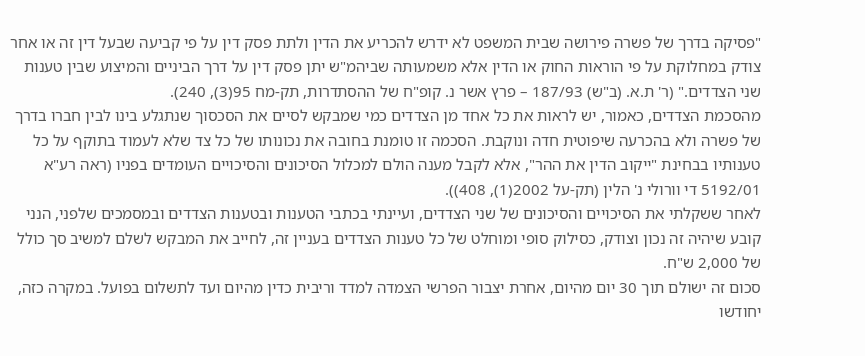"פסיקה בדרך של פשרה פירושה שבית המשפט לא ידרש להכריע את הדין ולתת פסק דין על פי קביעה שבעל דין זה או אחר צודק במחלוקת על פי הוראות החוק או הדין אלא משמעותה שביהמ"ש יתן פסק דין על דרך הביניים והמיצוע שבין טענות שני הצדדים." (ר' ת.א. (ב"ש) 187/93 – פרץ אשר נ. קופ"ח של ההסתדרות, תק-מח 95(3), 240).
מהסכמת הצדדים, כאמור, יש לראות את כל אחד מן הצדדים כמי שמבקש לסיים את הסכסוך שנתגלע בינו לבין חברו בדרך של פשרה ולא בהכרעה שיפוטית חדה ונוקבת. הסכמה זו טומנת בחובה את נכונותו של כל צד שלא לעמוד בתוקף על כל טענותיו בבחינת "ייקוב הדין את ההר", אלא לקבל מענה הולם למכלול הסיכונים והסיכויים העומדים בפניו (ראה רע"א 5192/01 די וורולי נ' הלין (תק-על 2002(1), 408)).
לאחר ששקלתי את הסיכויים והסיכונים של שני הצדדים, ועיינתי בכתבי הטענות ובטענות הצדדים ובמסמכים שלפני, הנני קובע שיהיה זה נכון וצודק, כסילוק סופי ומוחלט של כל טענות הצדדים בעניין זה, לחייב את המבקש לשלם למשיב סך כולל של 2,000 ש"ח.
סכום זה ישולם תוך 30 יום מהיום, אחרת יצבור הפרשי הצמדה למדד וריבית כדין מהיום ועד לתשלום בפועל. במקרה כזה, יחודשו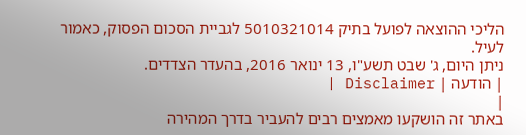הליכי ההוצאה לפועל בתיק 5010321014 לגביית הסכום הפסוק, כאמור לעיל.
ניתן היום, ג' שבט תשע"ו, 13 ינואר 2016, בהעדר הצדדים.
| הודעה | Disclaimer |
|
באתר זה הושקעו מאמצים רבים להעביר בדרך המהירה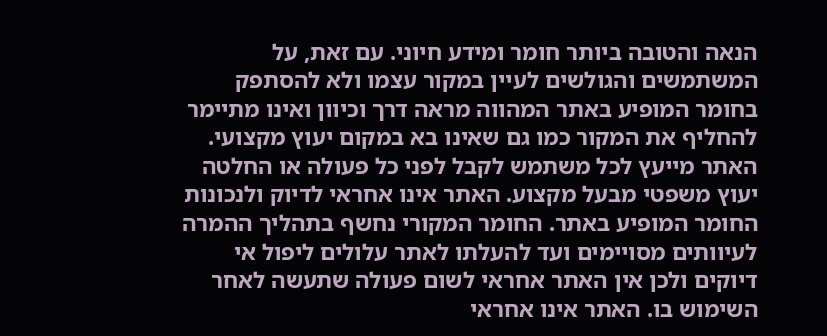הנאה והטובה ביותר חומר ומידע חיוני. עם זאת, על המשתמשים והגולשים לעיין במקור עצמו ולא להסתפק בחומר המופיע באתר המהווה מראה דרך וכיוון ואינו מתיימר להחליף את המקור כמו גם שאינו בא במקום יעוץ מקצועי. האתר מייעץ לכל משתמש לקבל לפני כל פעולה או החלטה יעוץ משפטי מבעל מקצוע. האתר אינו אחראי לדיוק ולנכונות החומר המופיע באתר. החומר המקורי נחשף בתהליך ההמרה לעיוותים מסויימים ועד להעלתו לאתר עלולים ליפול אי דיוקים ולכן אין האתר אחראי לשום פעולה שתעשה לאחר השימוש בו. האתר אינו אחראי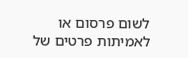לשום פרסום או לאמיתות פרטים של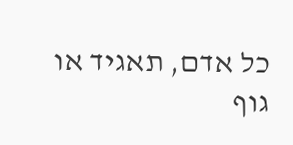כל אדם, תאגיד או גוף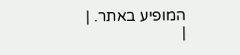המופיע באתר. |
|